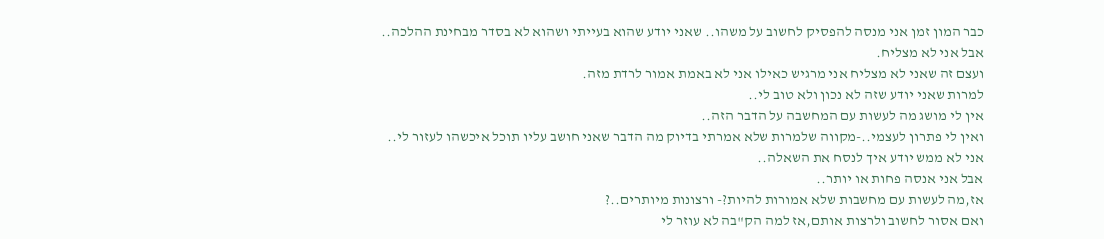כבר המון זמן אני מנסה להפסיק לחשוב על משהו.. שאני יודע שהוא בעייתי ושהוא לא בסדר מבחינת ההלכה..
אבל אני לא מצליח.
ועצם זה שאני לא מצליח אני מרגיש כאילו אני לא באמת אמור לרדת מזה.
למרות שאני יודע שזה לא נכון ולא טוב לי..
אין לי מושג מה לעשות עם המחשבה על הדבר הזה..
ואין לי פתרון לעצמי..-מקווה שלמרות שלא אמרתי בדיוק מה הדבר שאני חושב עליו תוכל איכשהו לעזור לי..
אני לא ממש יודע איך לנסח את השאלה..
אבל אני אנסה פחות או יותר..
אז,מה לעשות עם מחשבות שלא אמורות להיות?- ורצונות מיותרים..?
ואם אסור לחשוב ולרצות אותם,אז למה הק"בה לא עוזר לי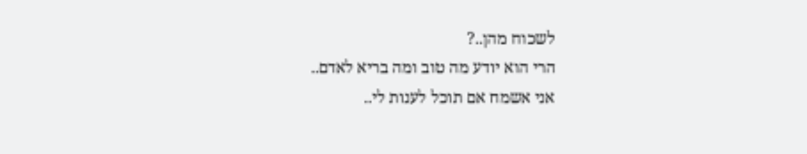לשכוח מהן..?
הרי הוא יודע מה טוב ומה בריא לאדם..
אני אשמח אם תוכל לענות לי..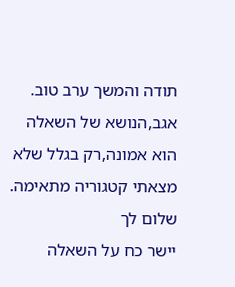תודה והמשך ערב טוב.
אגב,הנושא של השאלה הוא אמונה,רק בגלל שלא מצאתי קטגוריה מתאימה.
שלום לך
יישר כח על השאלה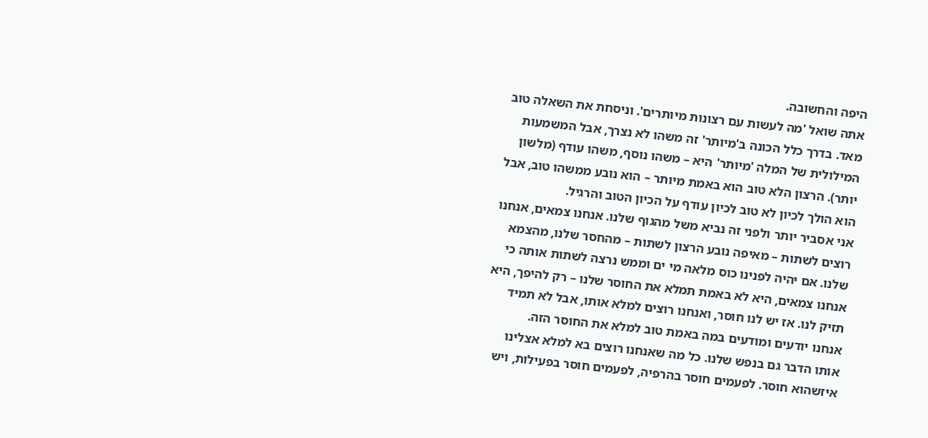היפה והחשובה.
אתה שואל 'מה לעשות עם רצונות מיותרים'. וניסחת את השאלה טוב מאד. בדרך כלל הכונה ב'מיותר' זה משהו לא נצרך, אבל המשמעות המילולית של המלה 'מיותר' היא – משהו נוסף, משהו עודף (מלשון יותר). הרצון הלא טוב הוא באמת מיותר – הוא נובע ממשהו טוב, אבל הוא הולך לכיון לא טוב לכיון עודף על הכיון הטוב והרגיל.
אני אסביר יותר ולפני זה נביא משל מהגוף שלנו. אנחנו צמאים, אנחנו רוצים לשתות – מאיפה נובע הרצון לשתות – מהחסר שלנו, מהצמא שלנו. אם יהיה לפנינו כוס מלאה מי ים וממש נרצה לשתות אותה כי אנחנו צמאים, היא לא באמת תמלא את החוסר שלנו – רק להיפך, היא תזיק לנו. אז יש לנו חוסר, ואנחנו רוצים למלא אותו, אבל לא תמיד אנחנו יודעים ומודעים במה באמת טוב למלא את החוסר הזה.
אותו הדבר גם בנפש שלנו. כל מה שאנחנו רוצים בא למלא אצלינו איזשהוא חוסר. לפעמים חוסר בהרפיה, לפעמים חוסר בפעילות, ויש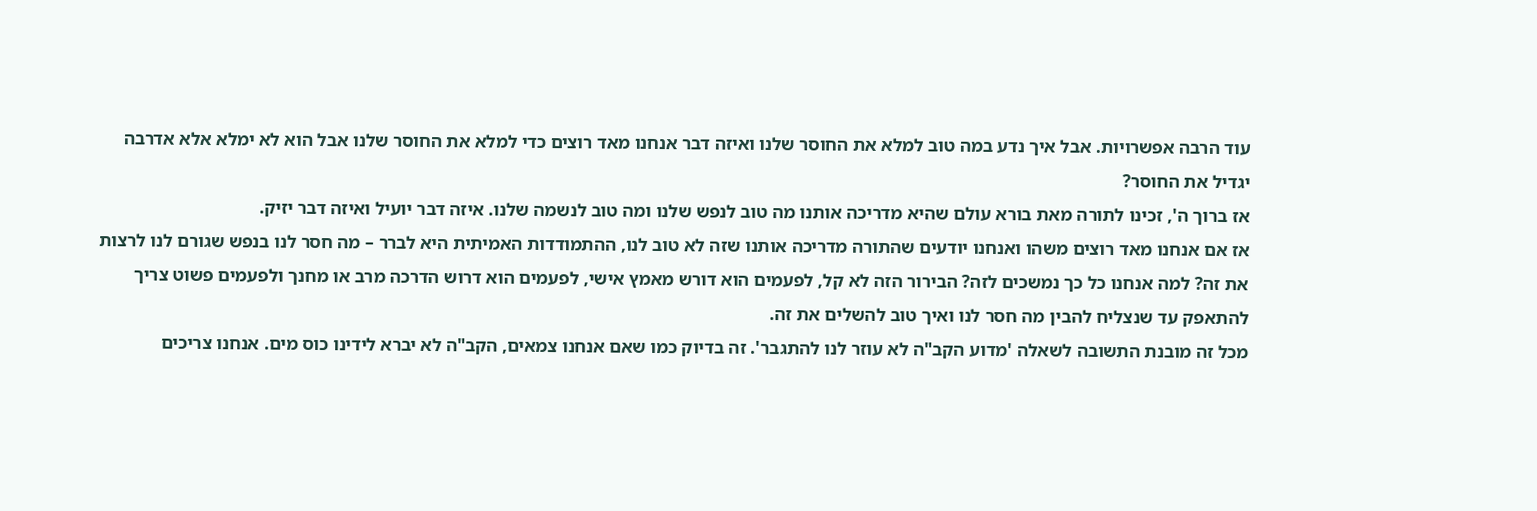עוד הרבה אפשרויות. אבל איך נדע במה טוב למלא את החוסר שלנו ואיזה דבר אנחנו מאד רוצים כדי למלא את החוסר שלנו אבל הוא לא ימלא אלא אדרבה יגדיל את החוסר?
אז ברוך ה', זכינו לתורה מאת בורא עולם שהיא מדריכה אותנו מה טוב לנפש שלנו ומה טוב לנשמה שלנו. איזה דבר יועיל ואיזה דבר יזיק.
אז אם אנחנו מאד רוצים משהו ואנחנו יודעים שהתורה מדריכה אותנו שזה לא טוב לנו, ההתמודדות האמיתית היא לברר – מה חסר לנו בנפש שגורם לנו לרצות את זה? למה אנחנו כל כך נמשכים לזה? הבירור הזה לא קל, לפעמים הוא דורש מאמץ אישי, לפעמים הוא דרוש הדרכה מרב או מחנך ולפעמים פשוט צריך להתאפק עד שנצליח להבין מה חסר לנו ואיך טוב להשלים את זה.
מכל זה מובנת התשובה לשאלה 'מדוע הקב"ה לא עוזר לנו להתגבר'. זה בדיוק כמו שאם אנחנו צמאים, הקב"ה לא יברא לידינו כוס מים. אנחנו צריכים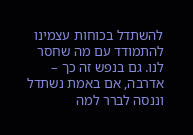להשתדל בכוחות עצמינו להתמודד עם מה שחסר לנו. גם בנפש זה כך – אדרבה, אם באמת נשתדל וננסה לברר למה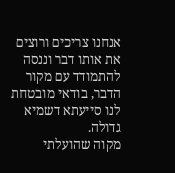אנחנו צריכים ורוצים את אותו דבר וננסה להתמודד עם מקור הדבר, בודאי מובטחת לנו סייעתא דשמיא גדולה.
מקוה שהועלתי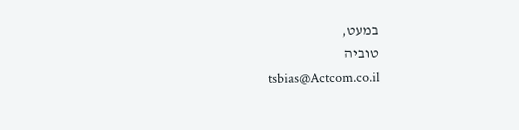במעט,
טוביה
tsbias@Actcom.co.il